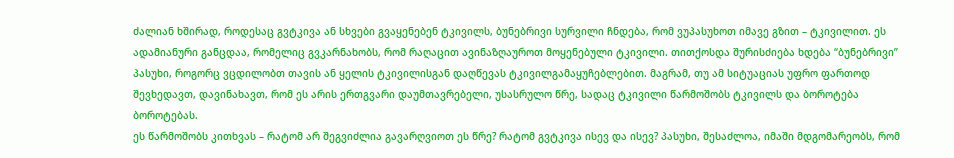ძალიან ხშირად, როდესაც გვტკივა ან სხვები გვაყენებენ ტკივილს, ბუნებრივი სურვილი ჩნდება, რომ ვუპასუხოთ იმავე გზით – ტკივილით. ეს ადამიანური განცდაა, რომელიც გვკარნახობს, რომ რაღაცით ავინაზღაუროთ მოყენებული ტკივილი. თითქოსდა შურისძიება ხდება “ბუნებრივი” პასუხი, როგორც ვცდილობთ თავის ან ყელის ტკივილისგან დაღწევას ტკივილგამაყუჩებლებით. მაგრამ, თუ ამ სიტუაციას უფრო ფართოდ შევხედავთ, დავინახავთ, რომ ეს არის ერთგვარი დაუმთავრებელი, უსასრულო წრე, სადაც ტკივილი წარმოშობს ტკივილს და ბოროტება ბოროტებას.
ეს წარმოშობს კითხვას – რატომ არ შეგვიძლია გავარღვიოთ ეს წრე? რატომ გვტკივა ისევ და ისევ? პასუხი, შესაძლოა, იმაში მდგომარეობს, რომ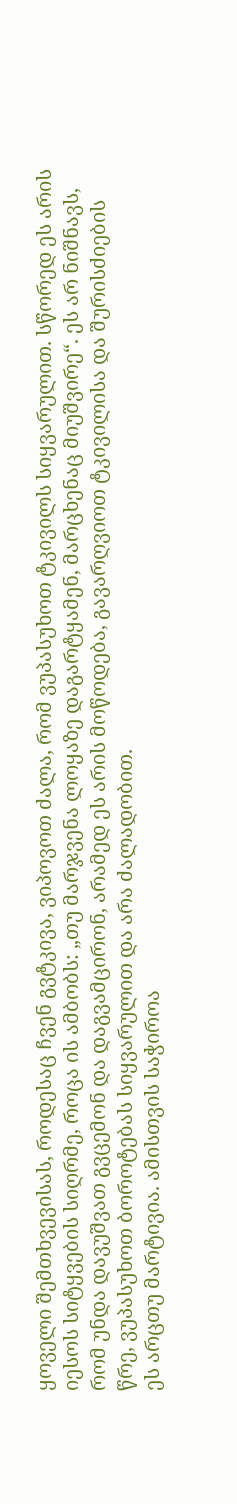ყოველი შემთხვევისას, როდესაც ჩვენ გვტკივა, ვიპოვოთ ძალა, რომ ვუპასუხოთ ტკივილს სიყვარულით. სწორედ ეს არის იესოს სიტყვების სიღრმე, როცა ის ამბობს: „თუ მარჯვენა ლოყაზე დაგარტყამენ, მარცხენაც მიუშვირე“. ეს არ ნიშნავს, რომ უნდა დავუშვათ გვცემონ და დაგვამცირონ, არამედ ეს არის მოწოდება, გავარღვიოთ ტკივილისა და შურისძიების წრე, ვუპასუხოთ ბოროტებას სიყვარულით და არა ძალადობით.
ეს არცთუ მარტივია. ამისთვის საჭიროა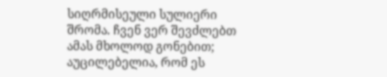სიღრმისეული სულიერი შრომა. ჩვენ ვერ შევძლებთ ამას მხოლოდ გონებით; აუცილებელია, რომ ეს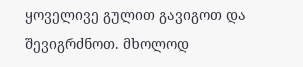ყოველივე გულით გავიგოთ და შევიგრძნოთ. მხოლოდ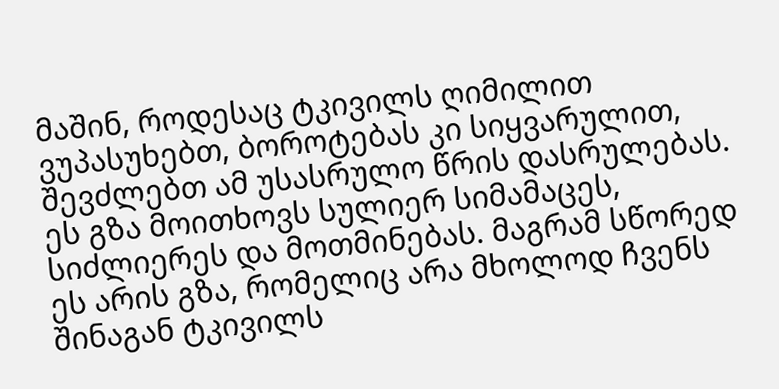მაშინ, როდესაც ტკივილს ღიმილით ვუპასუხებთ, ბოროტებას კი სიყვარულით, შევძლებთ ამ უსასრულო წრის დასრულებას.
ეს გზა მოითხოვს სულიერ სიმამაცეს, სიძლიერეს და მოთმინებას. მაგრამ სწორედ ეს არის გზა, რომელიც არა მხოლოდ ჩვენს შინაგან ტკივილს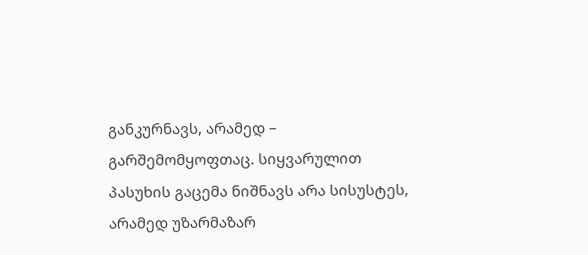განკურნავს, არამედ – გარშემომყოფთაც. სიყვარულით პასუხის გაცემა ნიშნავს არა სისუსტეს, არამედ უზარმაზარ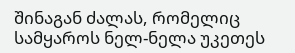შინაგან ძალას, რომელიც სამყაროს ნელ-ნელა უკეთეს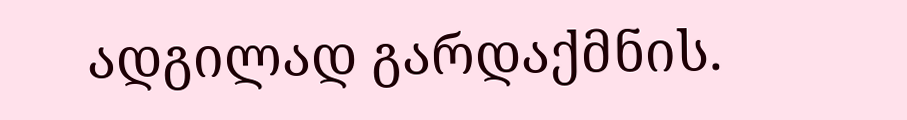ადგილად გარდაქმნის.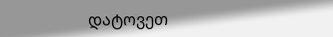დატოვეთ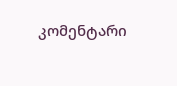კომენტარი